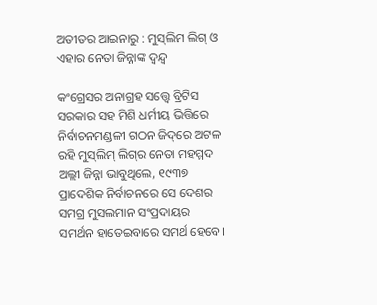ଅତୀତର ଆଇନାରୁ : ମୁସ୍‌ଲିମ ଲିଗ୍‌ ଓ ଏହାର ନେତା ଜିନ୍ନାଙ୍କ ଦ୍ବନ୍ଦ୍ବ

କଂଗ୍ରେସର ଅନାଗ୍ରହ ସତ୍ତ୍ବେ ବ୍ରିଟିସ ସରକାର ସହ ମିଶି ଧର୍ମୀୟ ଭିତ୍ତିରେ ନିର୍ବାଚନମଣ୍ଡଳୀ ଗଠନ‌ ଜିଦ୍‌ରେ ଅଟଳ ରହି ମୁସ୍‌ଲିମ୍ ଲିଗ୍‌ର ନେତା ମହମ୍ମଦ ଅଲ୍ଲୀ ଜିନ୍ନା ଭାବୁଥିଲେ, ୧୯୩୭ ପ୍ରାଦେଶିକ ନିର୍ବାଚନରେ ସେ ଦେଶର ସମଗ୍ର ମୁସଲମାନ ସଂପ୍ରଦାୟର ସମର୍ଥନ ହାତେଇବାରେ ସମର୍ଥ ହେବେ।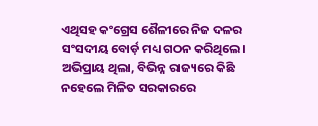ଏଥିସହ କଂଗ୍ରେସ ଶୈଳୀରେ ନିଜ ଦଳର ସଂସଦୀୟ ବୋର୍ଡ଼ ମଧ୍ୟ ଗଠନ କରିଥିଲେ। ଅଭିପ୍ରାୟ ଥିଲା, ବିଭିନ୍ନ ରାଜ୍ୟରେ କିଛି ନହେଲେ ମିଳିତ ସରକାରରେ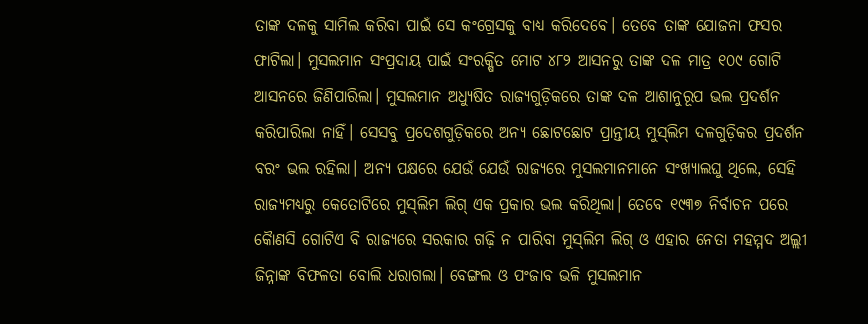ତାଙ୍କ ଦଳକୁ ସାମିଲ କରିବା ପାଇଁ ସେ କଂଗ୍ରେସକୁ ବାଧ୍ୟ କରିଦେବେ। ତେବେ ତାଙ୍କ ଯୋଜନା ଫସର ଫାଟିଲା। ମୁସଲମାନ ସଂପ୍ରଦାୟ ପାଇଁ ସଂରକ୍ଷିତ ମୋଟ ୪୮୨ ଆସନରୁ ତାଙ୍କ ଦଳ ମାତ୍ର ୧୦୯ ଗୋଟି ଆସନରେ ଜିଣିପାରିଲା। ମୁସଲମାନ ଅଧ୍ୟୁଷିତ ରାଜ୍ୟଗୁଡ଼ିକରେ ତାଙ୍କ ଦଳ ଆଶାନୁରୂପ ଭଲ ପ୍ରଦର୍ଶନ କରିପାରିଲା ନାହିଁ। ସେସବୁ ପ୍ରଦେଶଗୁଡ଼ିକରେ ଅନ୍ୟ ଛୋଟଛୋଟ ପ୍ରାନ୍ତୀୟ ମୁସ୍‌ଲିମ ଦଳଗୁଡ଼ିକର ପ୍ରଦର୍ଶନ ବରଂ ଭଲ ରହିଲା। ଅନ୍ୟ ପକ୍ଷରେ ଯେଉଁ ଯେଉଁ ରାଜ୍ୟରେ ମୁସଲମାନମାନେ ସଂଖ୍ୟାଲଘୁ ଥିଲେ, ସେହି ରାଜ୍ୟମଧ୍ୟରୁ କେତୋଟିରେ ମୁସ୍‌ଲିମ ଲିଗ୍ ଏକ ପ୍ରକାର ଭଲ କରିଥିଲା। ତେବେ ୧୯୩୭ ନିର୍ବାଚନ ପରେ କୋୖଣସି ଗୋଟିଏ ବି ରାଜ୍ୟରେ ସରକାର ଗଢ଼ି ନ ପାରିବା ମୁସ୍‌ଲିମ ଲିଗ୍ ଓ ଏହାର ନେତା ମହମ୍ମଦ ଅଲ୍ଲୀ ଜିନ୍ନାଙ୍କ ବିଫଳତା ବୋଲି ଧରାଗଲା। ବେଙ୍ଗଲ ଓ ପଂଜାବ ଭଳି ମୁସଲମାନ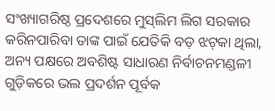ସଂଖ୍ୟାଗରିଷ୍ଠ ପ୍ରଦେଶରେ ମୁସ୍‌ଲିମ ଲିଗ ସରକାର କରିନପାରିବା ତାଙ୍କ ପାଇଁ ଯେତିକି ବଡ଼ ଝଟ୍‌କା ଥିଲା, ଅନ୍ୟ ପକ୍ଷରେ ଅବଶିଷ୍ଟ ସାଧାରଣ ନିର୍ବାଚନମଣ୍ଡଳୀ ଗୁଡ଼ିକରେ ଭଲ ପ୍ରଦର୍ଶନ ପୂର୍ବକ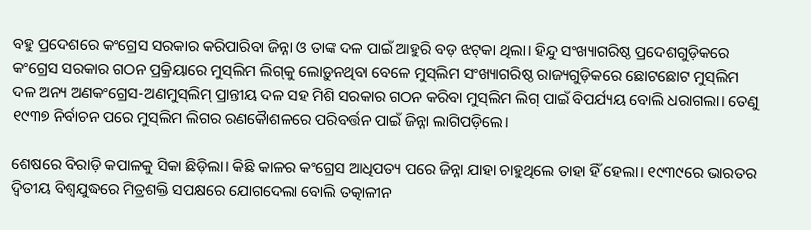ବହୁ ପ୍ରଦେଶରେ କଂଗ୍ରେସ ସରକାର କରିପାରିବା ଜିନ୍ନା ଓ ତାଙ୍କ ଦଳ ପାଇଁ ଆହୁରି ବଡ଼ ଝଟ୍‌କା ଥିଲା। ହିନ୍ଦୁ ସଂଖ୍ୟାଗରିଷ୍ଠ ପ୍ରଦେଶଗୁଡ଼ିକରେ କଂଗ୍ରେସ ସରକାର ଗଠନ ପ୍ରକ୍ରିୟାରେ ମୁସ୍‌ଲିମ ଲିଗ୍‌କୁ ଲୋଡ଼ୁନଥିବା ବେଳେ ମୁସ୍‌ଲିମ ସଂଖ୍ୟାଗରିଷ୍ଠ ରାଜ୍ୟଗୁଡ଼ିକରେ ଛୋଟଛୋଟ ମୁସ୍‌ଲିମ ଦଳ ଅନ୍ୟ ଅଣକଂଗ୍ରେସ-ଅଣମୁସ୍‌ଲିମ୍ ପ୍ରାନ୍ତୀୟ ଦଳ ସହ ମିଶି ସରକାର ଗଠନ କରିବା ମୁସ୍‌ଲିମ ଲିଗ୍ ପାଇଁ ବିପର୍ଯ୍ୟୟ ବୋଲି ଧରାଗଲା। ତେଣୁ ୧୯୩୭ ନିର୍ବାଚନ ପରେ ମୁସ୍‌ଲିମ ଲିଗର ରଣକୋୖଶଳରେ ପରିବର୍ତ୍ତନ ପାଇଁ ଜିନ୍ନା ଲାଗିପଡ଼ିଲେ।

ଶେଷରେ ବିରାଡ଼ି କପାଳକୁ ସିକା ଛିଡ଼ିଲା। କିଛି କାଳର କଂଗ୍ରେସ ଆଧିପତ୍ୟ ପରେ ଜିନ୍ନା ଯାହା ଚାହୁଥିଲେ ତାହା ହିଁ ହେଲା। ୧୯୩୯ରେ ଭାରତର ଦ୍ବିତୀୟ ବିଶ୍ବଯୁଦ୍ଧରେ ମିତ୍ରଶକ୍ତି ସପକ୍ଷରେ ଯୋଗଦେଲା ବୋଲି ତତ୍କାଳୀନ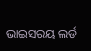ଭାଇସରୟ ଲର୍ଡ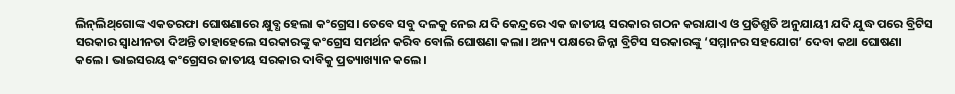ଲିନ୍‌ଲିଥ୍‌ଗୋଙ୍କ ଏକତରଫା ଘୋଷଣାରେ କ୍ଷୁବ୍ଧ ହେଲା କଂଗ୍ରେସ। ତେବେ ସବୁ ଦଳକୁ ନେଇ ଯଦି କେନ୍ଦ୍ରରେ ଏକ ଜାତୀୟ ସରକାର ଗଠନ କରାଯାଏ ଓ ପ୍ରତିଶ୍ରୁତି ଅନୁଯାୟୀ ଯଦି ଯୁଦ୍ଧ ପରେ ବ୍ରିଟିସ ସରକାର ସ୍ବାଧୀନତା ଦିଅନ୍ତି ତାହାହେଲେ ସରକାରଙ୍କୁ କଂଗ୍ରେସ ସମର୍ଥନ କରିବ ବୋଲି ଘୋଷଣା କଲା। ଅନ୍ୟ ପକ୍ଷରେ ଜିନ୍ନା ବ୍ରିଟିସ ସରକାରଙ୍କୁ ‘ସମ୍ମାନର ସହଯୋଗ’ ଦେବା କଥା ଘୋଷଣା କଲେ। ଭାଇସରୟ କଂଗ୍ରେସର ଜାତୀୟ ସରକାର ଦାବିକୁ ପ୍ରତ୍ୟାଖ୍ୟାନ କଲେ।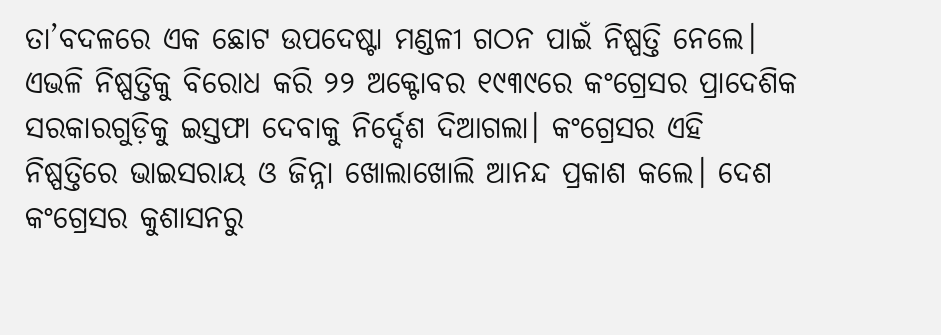ତା’ବଦଳରେ ଏକ ଛୋଟ ଉପଦେଷ୍ଟା ମଣ୍ଡଳୀ ଗଠନ ପାଇଁ ନିଷ୍ପତ୍ତି ନେଲେ। ଏଭଳି ନିଷ୍ପତ୍ତିକୁ ବିରୋଧ କରି ୨୨ ଅକ୍ଟୋବର ୧୯୩୯ରେ କଂଗ୍ରେସର ପ୍ରାଦେଶିକ ସରକାରଗୁଡ଼ିକୁ ଇସ୍ତଫା ଦେବାକୁ ନିର୍ଦ୍ଦେଶ ଦିଆଗଲା। କଂଗ୍ରେସର ଏହି ନିଷ୍ପତ୍ତିରେ ଭାଇସରାୟ ଓ ଜିନ୍ନା ଖୋଲାଖୋଲି ଆନନ୍ଦ ପ୍ରକାଶ କଲେ। ଦେଶ କଂଗ୍ରେସର କୁଶାସନରୁ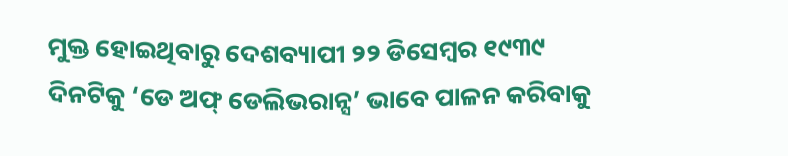ମୁକ୍ତ ହୋଇଥିବାରୁ ଦେଶବ୍ୟାପୀ ୨୨ ଡିସେମ୍ବର ୧୯୩୯ ଦିନଟିକୁ ‘ଡେ ଅଫ୍ ଡେଲିଭରାନ୍ସ’ ଭାବେ ପାଳନ କରିବାକୁ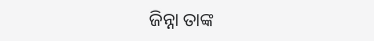ଜିନ୍ନା ତାଙ୍କ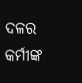ଦଳର କର୍ମୀଙ୍କ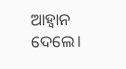ଆହ୍ବାନ ଦେଲେ।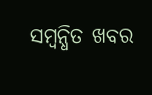ସମ୍ବନ୍ଧିତ ଖବର